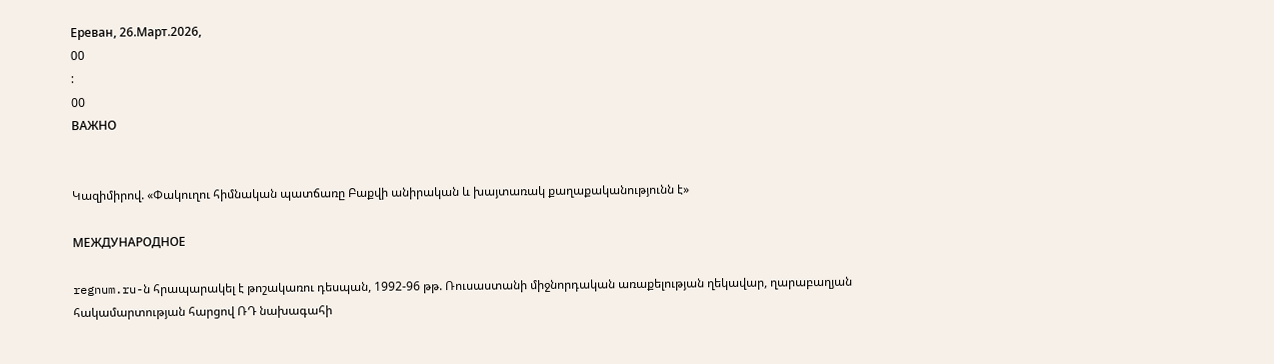Ереван, 26.Март.2026,
00
:
00
ВАЖНО


Կազիմիրով. «Փակուղու հիմնական պատճառը Բաքվի անիրական և խայտառակ քաղաքականությունն է»

МЕЖДУНАРОДНОЕ

regnum.ru-ն հրապարակել է թոշակառու դեսպան, 1992-96 թթ. Ռուսաստանի միջնորդական առաքելության ղեկավար, ղարաբաղյան հակամարտության հարցով ՌԴ նախագահի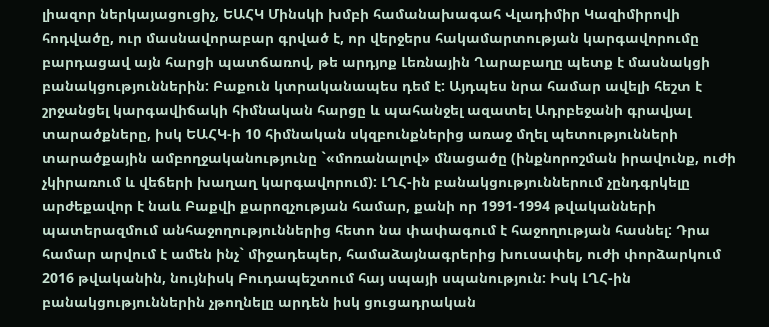լիազոր ներկայացուցիչ, ԵԱՀԿ Մինսկի խմբի համանախագահ Վլադիմիր Կազիմիրովի հոդվածը, ուր մասնավորաբար գրված է, որ վերջերս հակամարտության կարգավորումը բարդացավ այն հարցի պատճառով, թե արդյոք Լեռնային Ղարաբաղը պետք է մասնակցի բանակցություններին: Բաքուն կտրականապես դեմ է: Այդպես նրա համար ավելի հեշտ է շրջանցել կարգավիճակի հիմնական հարցը և պահանջել ազատել Ադրբեջանի գրավյալ տարածքները, իսկ ԵԱՀԿ-ի 10 հիմնական սկզբունքներից առաջ մղել պետությունների տարածքային ամբողջականությունը `«մոռանալով» մնացածը (ինքնորոշման իրավունք, ուժի չկիրառում և վեճերի խաղաղ կարգավորում): ԼՂՀ-ին բանակցություններում չընդգրկելը արժեքավոր է նաև Բաքվի քարոզչության համար, քանի որ 1991-1994 թվականների պատերազմում անհաջողություններից հետո նա փափագում է հաջողության հասնել: Դրա համար արվում է ամեն ինչ` միջադեպեր, համաձայնագրերից խուսափել, ուժի փորձարկում 2016 թվականին, նույնիսկ Բուդապեշտում հայ սպայի սպանություն: Իսկ ԼՂՀ-ին բանակցություններին չթողնելը արդեն իսկ ցուցադրական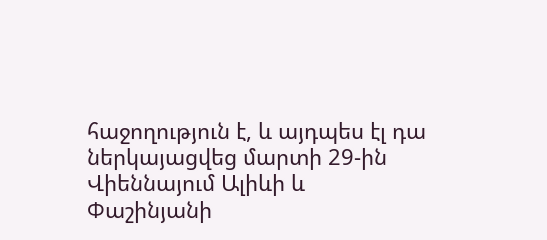հաջողություն է, և այդպես էլ դա ներկայացվեց մարտի 29-ին Վիեննայում Ալիևի և Փաշինյանի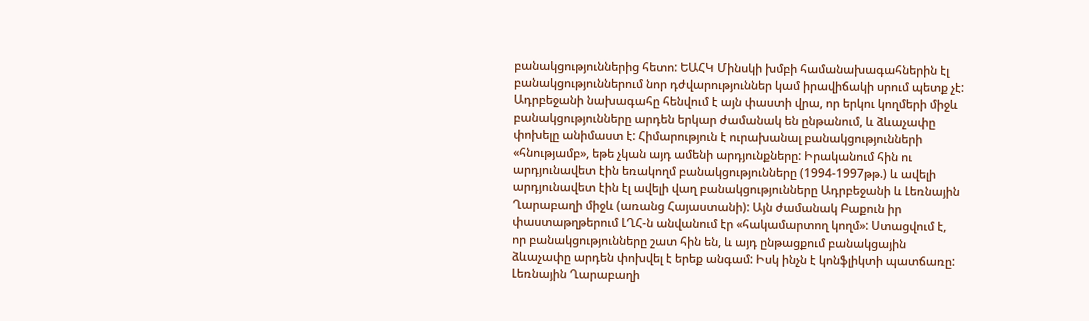բանակցություններից հետո: ԵԱՀԿ Մինսկի խմբի համանախագահներին էլ բանակցություններում նոր դժվարություններ կամ իրավիճակի սրում պետք չէ: Ադրբեջանի նախագահը հենվում է այն փաստի վրա, որ երկու կողմերի միջև բանակցությունները արդեն երկար ժամանակ են ընթանում, և ձևաչափը փոխելը անիմաստ է: Հիմարություն է ուրախանալ բանակցությունների «հնությամբ», եթե չկան այդ ամենի արդյունքները: Իրականում հին ու արդյունավետ էին եռակողմ բանակցությունները (1994-1997թթ.) և ավելի արդյունավետ էին էլ ավելի վաղ բանակցությունները Ադրբեջանի և Լեռնային Ղարաբաղի միջև (առանց Հայաստանի): Այն ժամանակ Բաքուն իր փաստաթղթերում ԼՂՀ-ն անվանում էր «հակամարտող կողմ»: Ստացվում է, որ բանակցությունները շատ հին են, և այդ ընթացքում բանակցային ձևաչափը արդեն փոխվել է երեք անգամ: Իսկ ինչն է կոնֆլիկտի պատճառը: Լեռնային Ղարաբաղի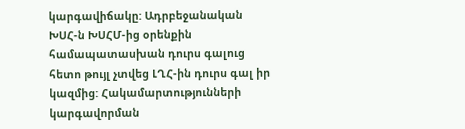կարգավիճակը: Ադրբեջանական ԽՍՀ-ն ԽՍՀՄ-ից օրենքին համապատասխան դուրս գալուց հետո թույլ չտվեց ԼՂՀ-ին դուրս գալ իր կազմից: Հակամարտությունների կարգավորման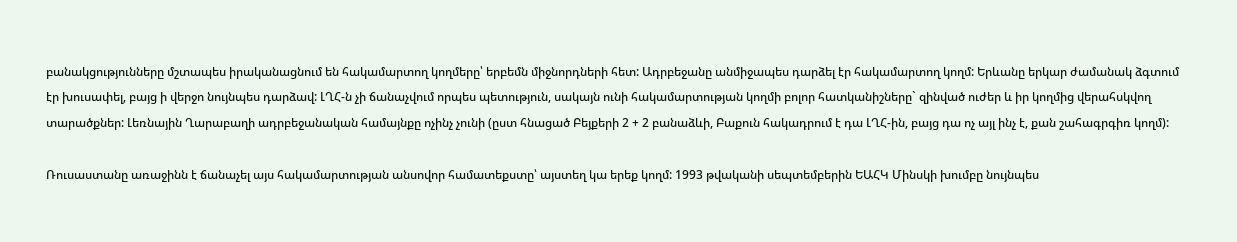բանակցությունները մշտապես իրականացնում են հակամարտող կողմերը՝ երբեմն միջնորդների հետ: Ադրբեջանը անմիջապես դարձել էր հակամարտող կողմ: Երևանը երկար ժամանակ ձգտում էր խուսափել, բայց ի վերջո նույնպես դարձավ: ԼՂՀ-ն չի ճանաչվում որպես պետություն, սակայն ունի հակամարտության կողմի բոլոր հատկանիշները` զինված ուժեր և իր կողմից վերահսկվող տարածքներ: Լեռնային Ղարաբաղի ադրբեջանական համայնքը ոչինչ չունի (ըստ հնացած Բեյքերի 2 + 2 բանաձևի, Բաքուն հակադրում է դա ԼՂՀ-ին, բայց դա ոչ այլ ինչ է, քան շահագրգիռ կողմ):

Ռուսաստանը առաջինն է ճանաչել այս հակամարտության անսովոր համատեքստը՝ այստեղ կա երեք կողմ: 1993 թվականի սեպտեմբերին ԵԱՀԿ Մինսկի խումբը նույնպես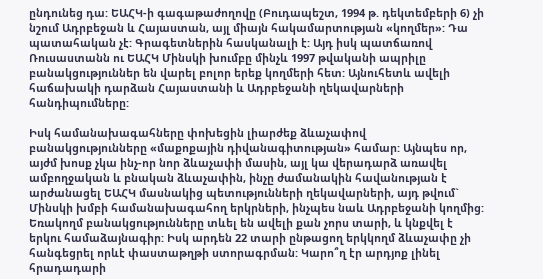ընդունեց դա: ԵԱՀԿ-ի գագաթաժողովը (Բուդապեշտ, 1994 թ. դեկտեմբերի 6) չի նշում Ադրբեջան և Հայաստան, այլ միայն հակամարտության «կողմեր»: Դա պատահական չէ: Գրագետներին հասկանալի է: Այդ իսկ պատճառով Ռուսաստանն ու ԵԱՀԿ Մինսկի խումբը մինչև 1997 թվականի ապրիլը բանակցություններ են վարել բոլոր երեք կողմերի հետ: Այնուհետև ավելի հաճախակի դարձան Հայաստանի և Ադրբեջանի ղեկավարների հանդիպումները:

Իսկ համանախագահները փոխեցին լիարժեք ձևաչափով բանակցությունները «մաքոքային դիվանագիտության» համար: Այնպես որ, այժմ խոսք չկա ինչ-որ նոր ձևաչափի մասին, այլ կա վերադարձ առավել ամբողջական և բնական ձևաչափին, ինչը ժամանակին հավանության է արժանացել ԵԱՀԿ մասնակից պետությունների ղեկավարների, այդ թվում` Մինսկի խմբի համանախագահող երկրների, ինչպես նաև Ադրբեջանի կողմից: Եռակողմ բանակցությունները տևել են ավելի քան չորս տարի, և կնքվել է երկու համաձայնագիր: Իսկ արդեն 22 տարի ընթացող երկկողմ ձևաչափը չի հանգեցրել որևէ փաստաթղթի ստորագրման: Կարո՞ղ էր արդյոք լինել հրադադարի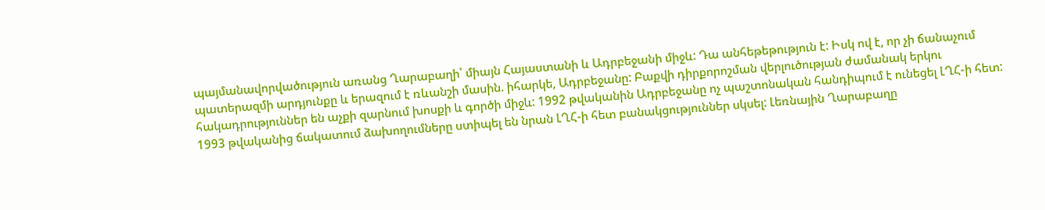պայմանավորվածություն առանց Ղարաբաղի՝ միայն Հայաստանի և Ադրբեջանի միջև: Դա անհեթեթություն է: Իսկ ով է, որ չի ճանաչում պատերազմի արդյունքը և երազում է ռևանշի մասին. իհարկե, Ադրբեջանը: Բաքվի դիրքորոշման վերլուծության ժամանակ երկու հակադրություններ են աչքի զարնում խոսքի և գործի միջև: 1992 թվականին Ադրբեջանը ոչ պաշտոնական հանդիպում է ունեցել ԼՂՀ-ի հետ: 1993 թվականից ճակատում ձախողումները ստիպել են նրան ԼՂՀ-ի հետ բանակցություններ սկսել: Լեռնային Ղարաբաղը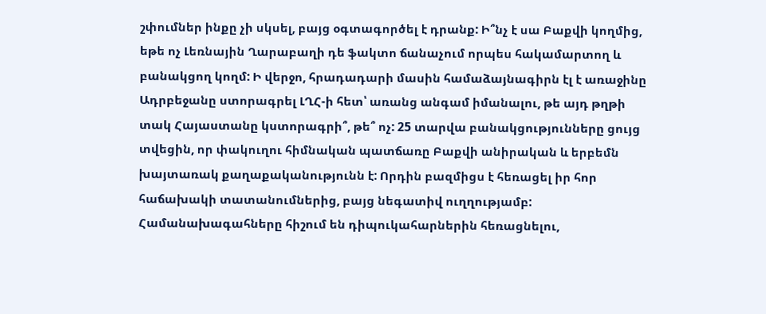շփումներ ինքը չի սկսել, բայց օգտագործել է դրանք: Ի՞նչ է սա Բաքվի կողմից, եթե ոչ Լեռնային Ղարաբաղի դե ֆակտո ճանաչում որպես հակամարտող և բանակցող կողմ: Ի վերջո, հրադադարի մասին համաձայնագիրն էլ է առաջինը Ադրբեջանը ստորագրել ԼՂՀ-ի հետ՝ առանց անգամ իմանալու, թե այդ թղթի տակ Հայաստանը կստորագրի՞, թե՞ ոչ: 25 տարվա բանակցությունները ցույց տվեցին, որ փակուղու հիմնական պատճառը Բաքվի անիրական և երբեմն խայտառակ քաղաքականությունն է: Որդին բազմիցս է հեռացել իր հոր հաճախակի տատանումներից, բայց նեգատիվ ուղղությամբ: Համանախագահները հիշում են դիպուկահարներին հեռացնելու,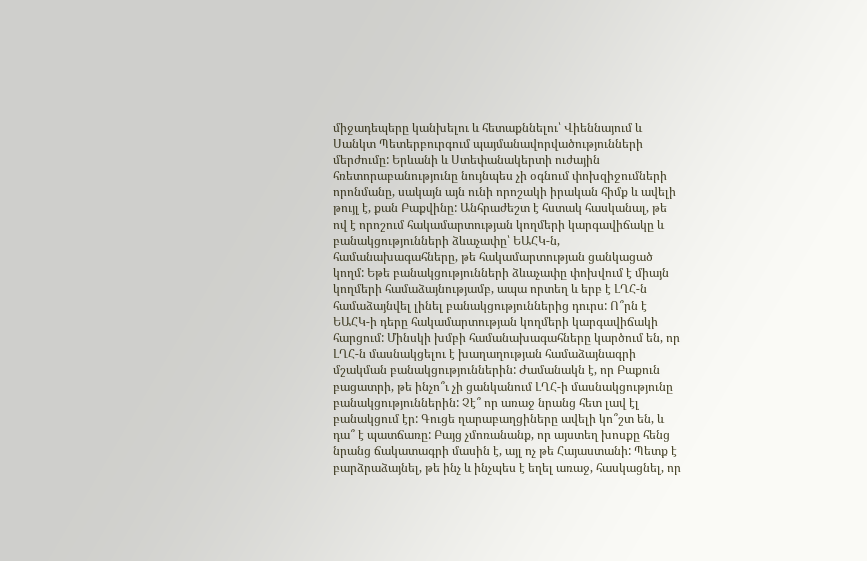միջադեպերը կանխելու և հետաքննելու՝ Վիեննայում և Սանկտ Պետերբուրգում պայմանավորվածությունների մերժումը: Երևանի և Ստեփանակերտի ուժային հռետորաբանությունը նույնպես չի օգնում փոխզիջումների որոնմանը, սակայն այն ունի որոշակի իրական հիմք և ավելի թույլ է, քան Բաքվինը: Անհրաժեշտ է հստակ հասկանալ, թե ով է որոշում հակամարտության կողմերի կարգավիճակը և բանակցությունների ձևաչափը՝ ԵԱՀԿ-ն, համանախագահները, թե հակամարտության ցանկացած կողմ: Եթե բանակցությունների ձևաչափը փոխվում է միայն կողմերի համաձայնությամբ, ապա որտեղ և երբ է ԼՂՀ-ն համաձայնվել լինել բանակցություններից դուրս: Ո՞րն է ԵԱՀԿ-ի դերը հակամարտության կողմերի կարգավիճակի հարցում: Մինսկի խմբի համանախագահները կարծում են, որ ԼՂՀ-ն մասնակցելու է խաղաղության համաձայնագրի մշակման բանակցություններին: Ժամանակն է, որ Բաքուն բացատրի, թե ինչո՞ւ չի ցանկանում ԼՂՀ-ի մասնակցությունը բանակցություններին: Չէ՞ որ առաջ նրանց հետ լավ էլ բանակցում էր: Գուցե ղարաբաղցիները ավելի կո՞շտ են, և դա՞ է պատճառը: Բայց չմոռանանք, որ այստեղ խոսքը հենց նրանց ճակատագրի մասին է, այլ ոչ թե Հայաստանի: Պետք է բարձրաձայնել, թե ինչ և ինչպես է եղել առաջ, հասկացնել, որ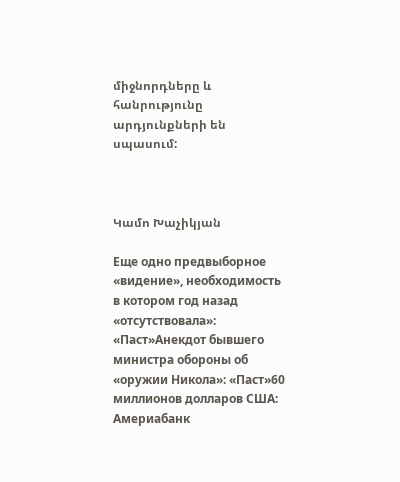միջնորդները և հանրությունը արդյունքների են սպասում:



Կամո Խաչիկյան

Еще одно предвыборное «видение», необходимость в котором год назад «отсутствовала»: «Паст»Анекдот бывшего министра обороны об «оружии Никола»: «Паст»60 миллионов долларов США: Америабанк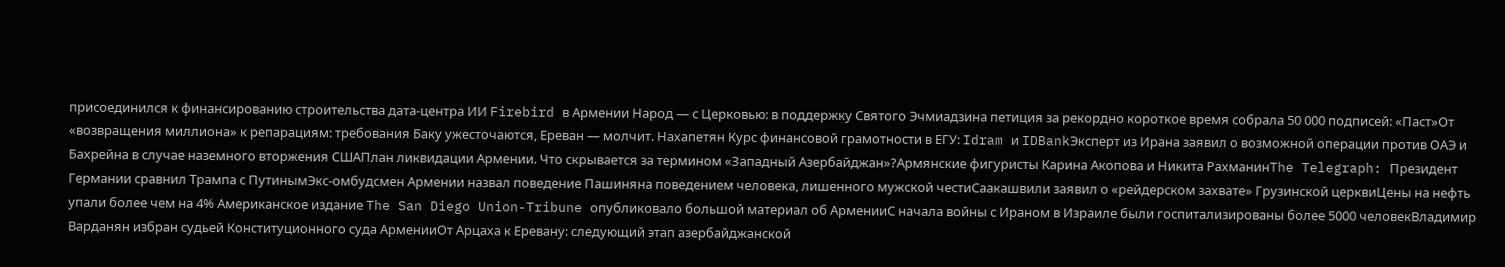присоединился к финансированию строительства дата-центра ИИ Firebird в Армении Народ — с Церковью: в поддержку Святого Эчмиадзина петиция за рекордно короткое время собрала 50 000 подписей: «Паст»От «возвращения миллиона» к репарациям: требования Баку ужесточаются, Ереван — молчит. Нахапетян Курс финансовой грамотности в ЕГУ: Idram и IDBankЭксперт из Ирана заявил о возможной операции против ОАЭ и Бахрейна в случае наземного вторжения СШАПлан ликвидации Армении. Что скрывается за термином «Западный Азербайджан»?Армянские фигуристы Карина Акопова и Никита РахманинThe Telegraph: Президент Германии сравнил Трампа с ПутинымЭкс-омбудсмен Армении назвал поведение Пашиняна поведением человека, лишенного мужской честиСаакашвили заявил о «рейдерском захвате» Грузинской церквиЦены на нефть упали более чем на 4% Американское издание The San Diego Union-Tribune опубликовало большой материал об АрменииС начала войны с Ираном в Израиле были госпитализированы более 5000 человекВладимир Варданян избран судьей Конституционного суда АрменииОт Арцаха к Еревану: следующий этап азербайджанской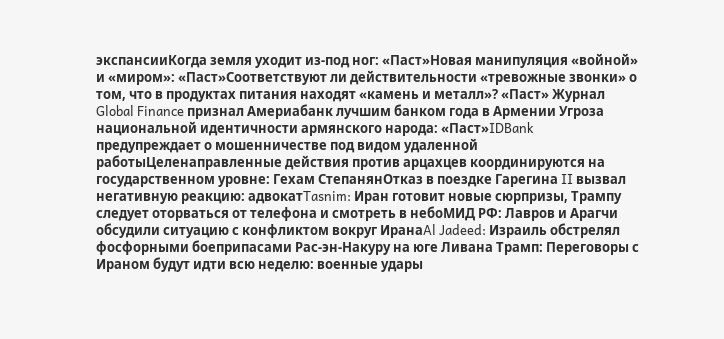экспансииКогда земля уходит из-под ног: «Паст»Новая манипуляция «войной» и «миром»: «Паст»Соответствуют ли действительности «тревожные звонки» о том, что в продуктах питания находят «камень и металл»? «Паст» Журнал Global Finance признал Америабанк лучшим банком года в Армении Угроза национальной идентичности армянского народа: «Паст»IDBank предупреждает о мошенничестве под видом удаленной работыЦеленаправленные действия против арцахцев координируются на государственном уровне: Гехам СтепанянОтказ в поездке Гарегина II вызвал негативную реакцию: адвокатTasnim: Иран готовит новые сюрпризы, Трампу следует оторваться от телефона и смотреть в небоМИД РФ: Лавров и Арагчи обсудили ситуацию с конфликтом вокруг ИранаAl Jadeed: Израиль обстрелял фосфорными боеприпасами Рас-эн-Накуру на юге Ливана Трамп: Переговоры с Ираном будут идти всю неделю: военные удары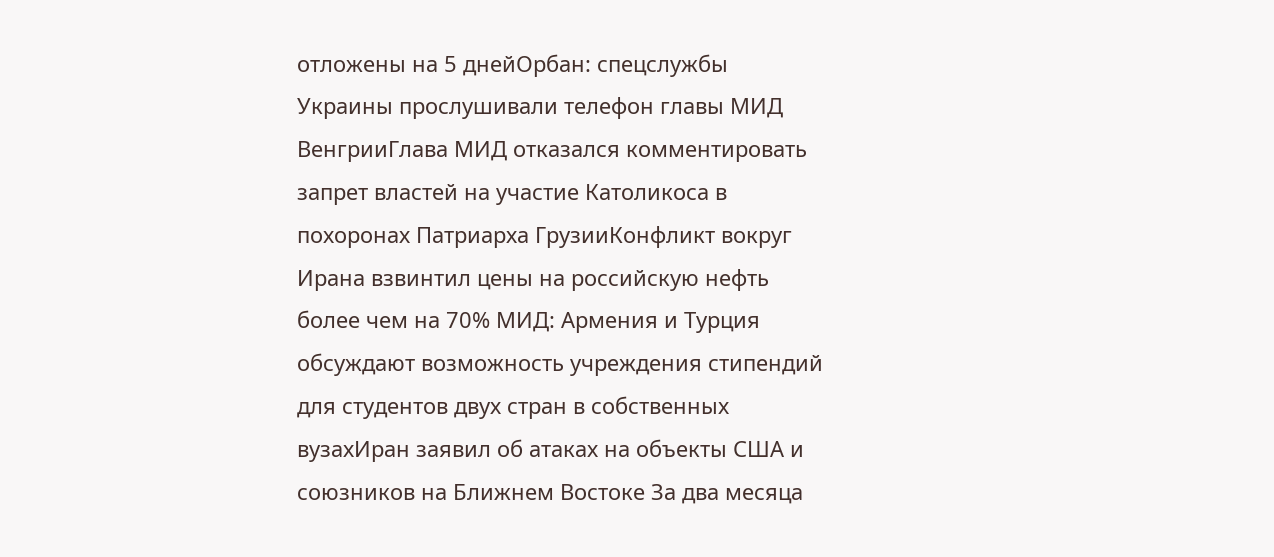отложены на 5 днейОрбан: спецслужбы Украины прослушивали телефон главы МИД ВенгрииГлава МИД отказался комментировать запрет властей на участие Католикоса в похоронах Патриарха ГрузииКонфликт вокруг Ирана взвинтил цены на российскую нефть более чем на 70% МИД: Армения и Турция обсуждают возможность учреждения стипендий для студентов двух стран в собственных вузахИран заявил об атаках на объекты США и союзников на Ближнем Востоке За два месяца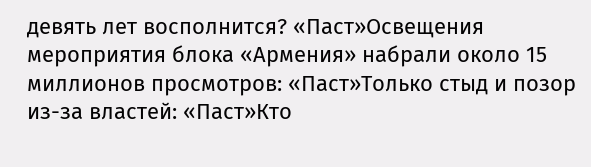девять лет восполнится? «Паст»Освещения мероприятия блока «Армения» набрали около 15 миллионов просмотров: «Паст»Только стыд и позор из-за властей: «Паст»Кто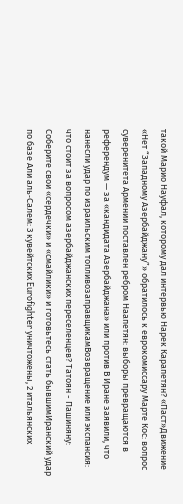такой Марио Науфал, которому дал интервью Нарек Карапетян? «Паст»Движение «Нет “Западному Азербайджану”» обратилось к еврокомиссару Марте Кос: вопрос суверенитета Армении поставлен ребром Наапетян: выборы превращаются в референдум — за «кандидата Азербайджана» или против В Иране заявили, что нанесли удар по израильским топливозаправщикамВозвращение или экспансия: что стоит за вопросом азербайджанских переселенцев? Татоян - Пашиняну: Соберите свои «сердечки» и «смайлики» и готовьтесь стать бывшимИранский удар по базе Али аль‑Салем: 3 кувейтских Eurofighter уничтожены, 2 итальянских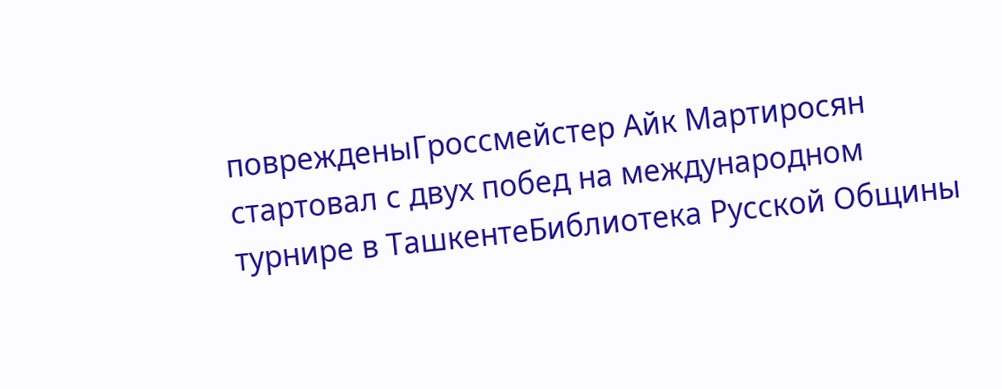поврежденыГроссмейстер Айк Мартиросян стартовал с двух побед на международном турнире в ТашкентеБиблиотека Русской Общины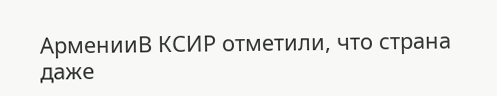АрменииВ КСИР отметили, что страна даже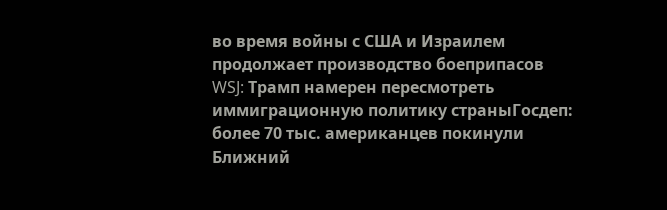во время войны с США и Израилем продолжает производство боеприпасов WSJ: Трамп намерен пересмотреть иммиграционную политику страныГосдеп: более 70 тыс. американцев покинули Ближний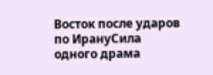Восток после ударов по ИрануСила одного драма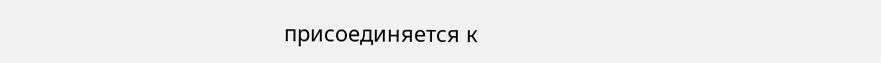присоединяется к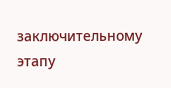заключительному этапу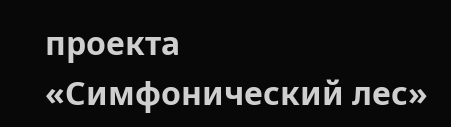проекта «Симфонический лес»